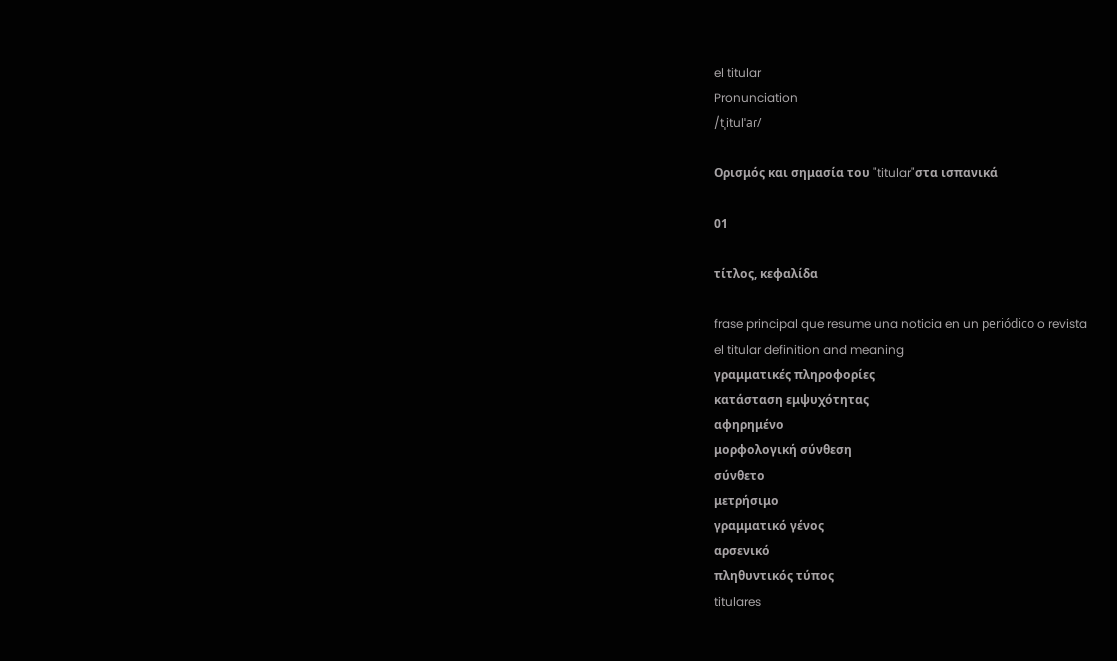el titular
Pronunciation
/tˌitulˈaɾ/

Ορισμός και σημασία του "titular"στα ισπανικά

01

τίτλος, κεφαλίδα

frase principal que resume una noticia en un periódico o revista
el titular definition and meaning
γραμματικές πληροφορίες
κατάσταση εμψυχότητας
αφηρημένο
μορφολογική σύνθεση
σύνθετο
μετρήσιμο
γραμματικό γένος
αρσενικό
πληθυντικός τύπος
titulares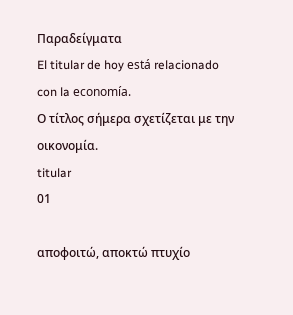Παραδείγματα
El titular de hoy está relacionado con la economía.
Ο τίτλος σήμερα σχετίζεται με την οικονομία.
titular
01

αποφοιτώ, αποκτώ πτυχίο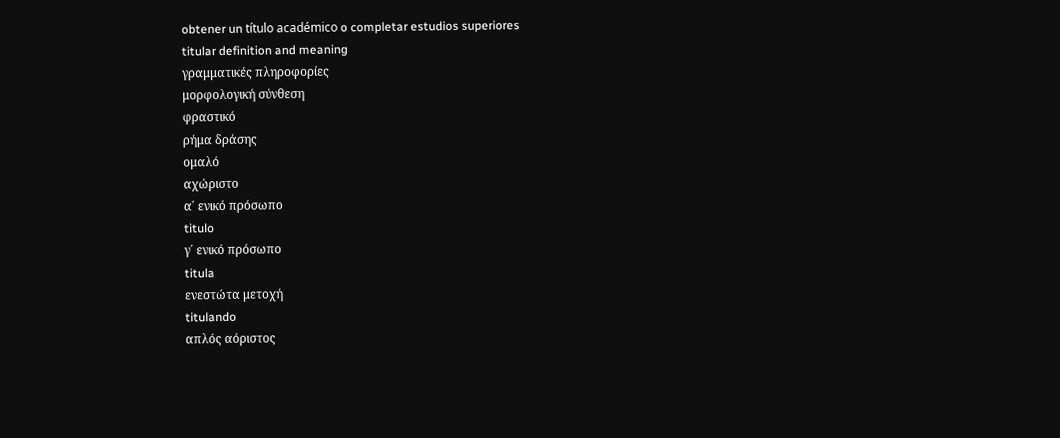obtener un título académico o completar estudios superiores
titular definition and meaning
γραμματικές πληροφορίες
μορφολογική σύνθεση
φραστικό
ρήμα δράσης
ομαλό
αχώριστο
α΄ ενικό πρόσωπο
titulo
γ΄ ενικό πρόσωπο
titula
ενεστώτα μετοχή
titulando
απλός αόριστος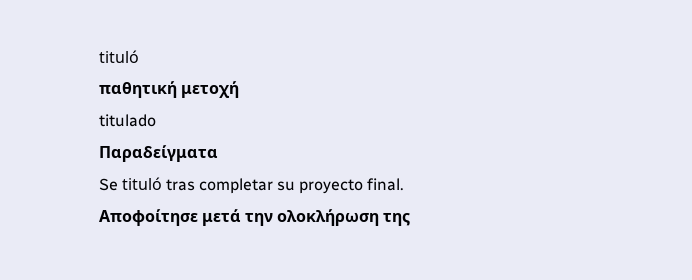tituló
παθητική μετοχή
titulado
Παραδείγματα
Se tituló tras completar su proyecto final.
Αποφοίτησε μετά την ολοκλήρωση της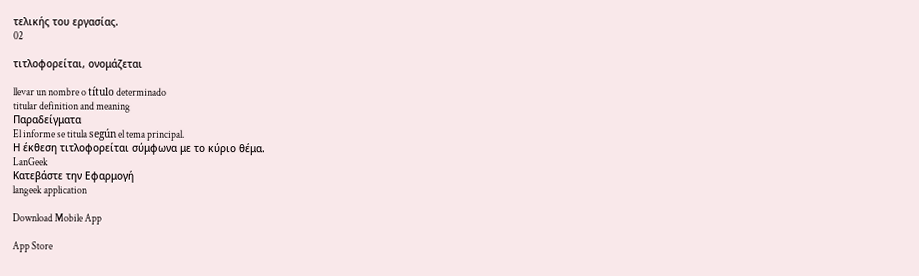τελικής του εργασίας.
02

τιτλοφορείται, ονομάζεται

llevar un nombre o título determinado
titular definition and meaning
Παραδείγματα
El informe se titula según el tema principal.
Η έκθεση τιτλοφορείται σύμφωνα με το κύριο θέμα.
LanGeek
Κατεβάστε την Εφαρμογή
langeek application

Download Mobile App

App Store